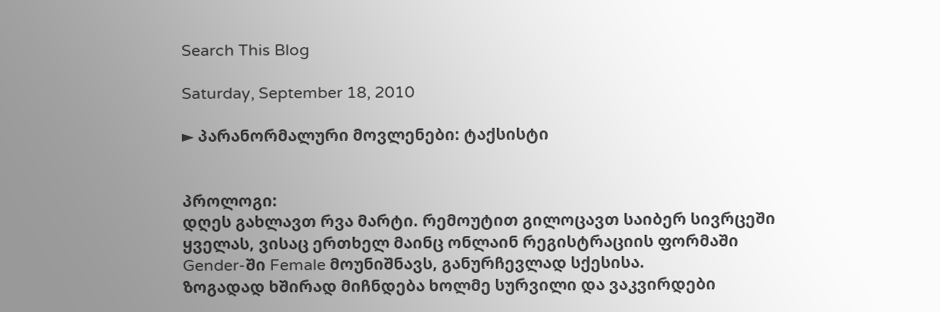Search This Blog

Saturday, September 18, 2010

► პარანორმალური მოვლენები: ტაქსისტი


პროლოგი:
დღეს გახლავთ რვა მარტი. რემოუტით გილოცავთ საიბერ სივრცეში ყველას, ვისაც ერთხელ მაინც ონლაინ რეგისტრაციის ფორმაში Gender-ში Female მოუნიშნავს, განურჩევლად სქესისა.
ზოგადად ხშირად მიჩნდება ხოლმე სურვილი და ვაკვირდები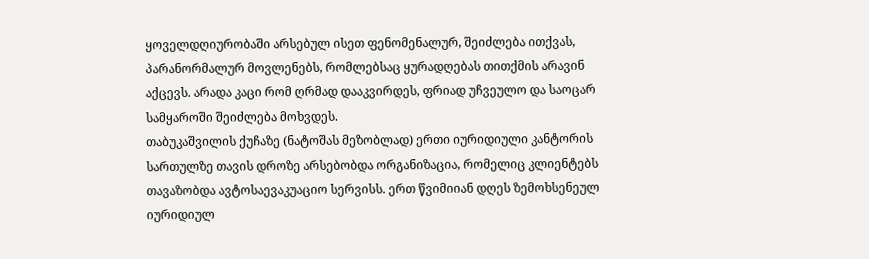ყოველდღიურობაში არსებულ ისეთ ფენომენალურ, შეიძლება ითქვას, პარანორმალურ მოვლენებს, რომლებსაც ყურადღებას თითქმის არავინ აქცევს. არადა კაცი რომ ღრმად დააკვირდეს, ფრიად უჩვეულო და საოცარ სამყაროში შეიძლება მოხვდეს.
თაბუკაშვილის ქუჩაზე (ნატოშას მეზობლად) ერთი იურიდიული კანტორის სართულზე თავის დროზე არსებობდა ორგანიზაცია, რომელიც კლიენტებს თავაზობდა ავტოსაევაკუაციო სერვისს. ერთ წვიმიიან დღეს ზემოხსენეულ იურიდიულ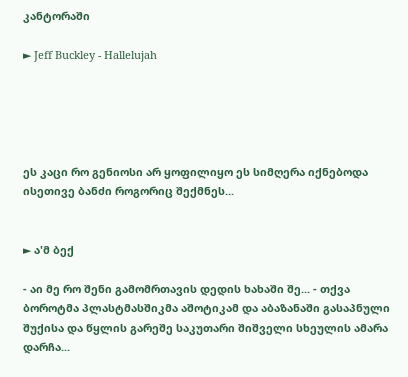კანტორაში

► Jeff Buckley - Hallelujah





ეს კაცი რო გენიოსი არ ყოფილიყო ეს სიმღერა იქნებოდა ისეთივე ბანძი როგორიც შექმნეს...


► ა'მ ბექ

- აი მე რო შენი გამომრთავის დედის ხახაში შე... - თქვა ბოროტმა პლასტმასშიკმა აშოტიკამ და აბაზანაში გასაპნული შუქისა და წყლის გარეშე საკუთარი შიშველი სხეულის ამარა დარჩა...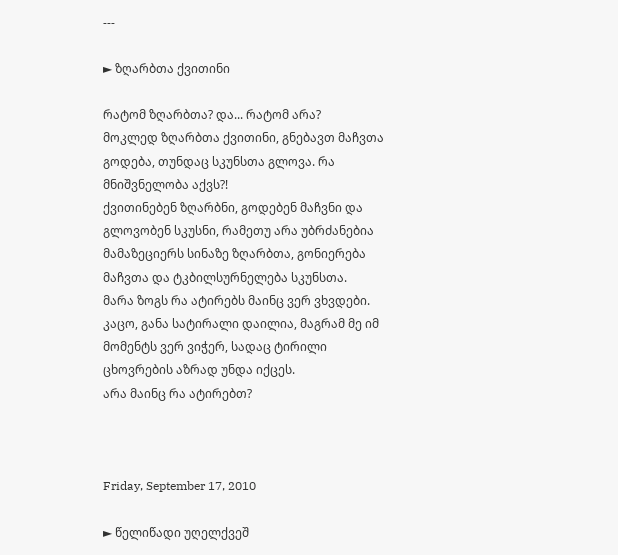---

► ზღარბთა ქვითინი

რატომ ზღარბთა? და... რატომ არა?
მოკლედ ზღარბთა ქვითინი, გნებავთ მაჩვთა გოდება, თუნდაც სკუნსთა გლოვა. რა მნიშვნელობა აქვს?!
ქვითინებენ ზღარბნი, გოდებენ მაჩვნი და გლოვობენ სკუსნი, რამეთუ არა უბრძანებია მამაზეციერს სინაზე ზღარბთა, გონიერება მაჩვთა და ტკბილსურნელება სკუნსთა.
მარა ზოგს რა ატირებს მაინც ვერ ვხვდები. კაცო, განა სატირალი დაილია, მაგრამ მე იმ მომენტს ვერ ვიჭერ, სადაც ტირილი ცხოვრების აზრად უნდა იქცეს.
არა მაინც რა ატირებთ?



Friday, September 17, 2010

► წელიწადი უღელქვეშ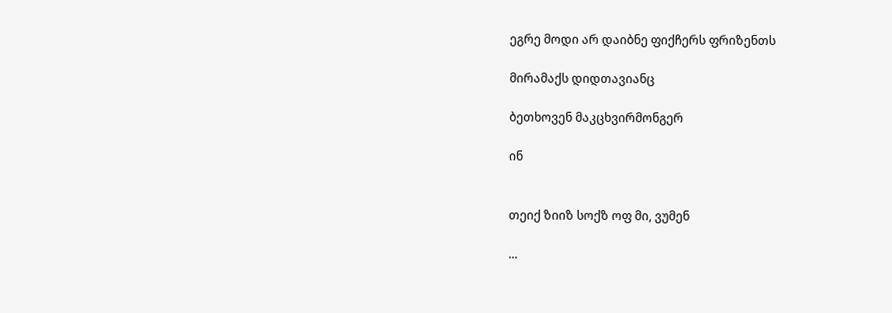ეგრე მოდი არ დაიბნე ფიქჩერს ფრიზენთს

მირამაქს დიდთავიანც

ბეთხოვენ მაკცხვირმონგერ

ინ


თეიქ ზიიზ სოქზ ოფ მი, ვუმენ

...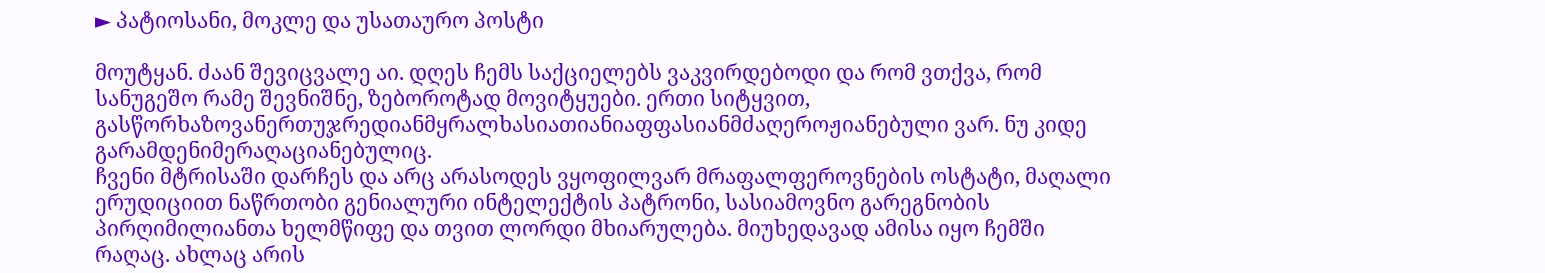► პატიოსანი, მოკლე და უსათაურო პოსტი

მოუტყან. ძაან შევიცვალე აი. დღეს ჩემს საქციელებს ვაკვირდებოდი და რომ ვთქვა, რომ სანუგეშო რამე შევნიშნე, ზებოროტად მოვიტყუები. ერთი სიტყვით, გასწორხაზოვანერთუჯრედიანმყრალხასიათიანიაფფასიანმძაღეროჟიანებული ვარ. ნუ კიდე გარამდენიმერაღაციანებულიც.
ჩვენი მტრისაში დარჩეს და არც არასოდეს ვყოფილვარ მრაფალფეროვნების ოსტატი, მაღალი ერუდიციით ნაწრთობი გენიალური ინტელექტის პატრონი, სასიამოვნო გარეგნობის პირღიმილიანთა ხელმწიფე და თვით ლორდი მხიარულება. მიუხედავად ამისა იყო ჩემში რაღაც. ახლაც არის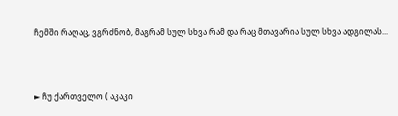ჩემში რაღაც, ვგრძნობ, მაგრამ სულ სხვა რამ და რაც მთავარია სულ სხვა ადგილას...



► ჩუ ქართველო ( აკაკი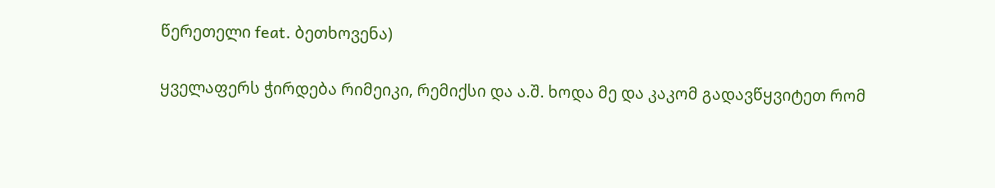წერეთელი feat. ბეთხოვენა)

ყველაფერს ჭირდება რიმეიკი, რემიქსი და ა.შ. ხოდა მე და კაკომ გადავწყვიტეთ რომ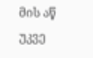მის აწ უკვე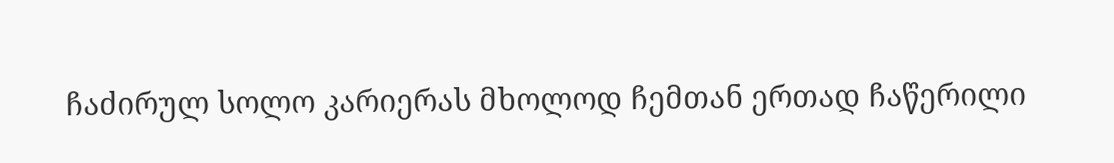ჩაძირულ სოლო კარიერას მხოლოდ ჩემთან ერთად ჩაწერილი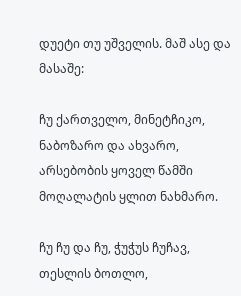დუეტი თუ უშველის. მაშ ასე და მასაშე:

ჩუ ქართველო, მინეტჩიკო, ნაბოზარო და ახვარო,
არსებობის ყოველ წამში მოღალატის ყლით ნახმარო.

ჩუ ჩუ და ჩუ, ჭუჭუს ჩუჩავ, თესლის ბოთლო,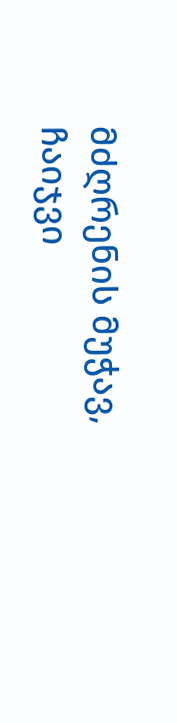მძღრენის მუჭავ,
ჩაიჯვი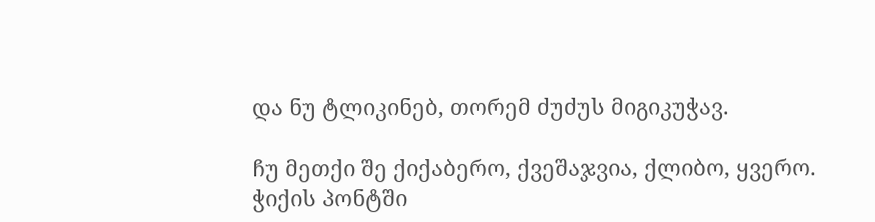და ნუ ტლიკინებ, თორემ ძუძუს მიგიკუჭავ.

ჩუ მეთქი შე ქიქაბერო, ქვეშაჯვია, ქლიბო, ყვერო.
ჭიქის პონტში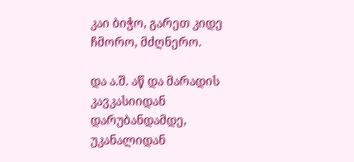კაი ბიჭო, გარეთ კიდე ჩმორო, მძღნერო.

და ა.შ. აწ და მარადის კავკასიიდან დარუბანდამდე, უკანალიდან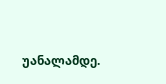უანალამდე.